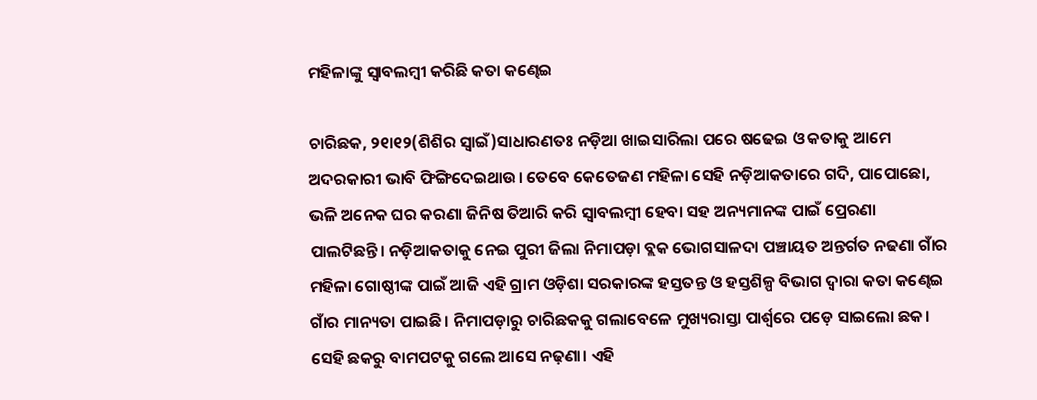ମହିଳାଙ୍କୁ ସ୍ବାବଲମ୍ବୀ କରିଛି କତା କଣ୍ଢେଇ

ଚାରିଛକ, ୨୧ା୧୨(ଶିଶିର ସ୍ବାଇଁ)ସାଧାରଣତଃ ନଡ଼ିଆ ଖାଇସାରିଲା ପରେ ଷଢେଇ ଓ କତାକୁ ଆମେ ଅଦରକାରୀ ଭାବି ଫିଙ୍ଗିଦେଇଥାଉ। ତେବେ କେତେଜଣ ମହିଳା ସେହି ନଡ଼ିଆକତାରେ ଗଦି, ପାପୋଛୋ, ଭଳି ଅନେକ ଘର କରଣା ଜିନିଷ ତିଆରି କରି ସ୍ବାବଲମ୍ବୀ ହେବା ସହ ଅନ୍ୟମାନଙ୍କ ପାଇଁ ପ୍ରେରଣା ପାଲଟିଛନ୍ତି। ନଡ଼ିଆକତାକୁ ନେଇ ପୁରୀ ଜିଲା ନିମାପଡ଼ା ବ୍ଲକ ଭୋଗସାଳଦା ପଞ୍ଚାୟତ ଅନ୍ତର୍ଗତ ନଢଣା ଗାଁର ମହିଳା ଗୋଷ୍ଠୀଙ୍କ ପାଇଁ ଆଜି ଏହି ଗ୍ରାମ ଓଡ଼ିଶା ସରକାରଙ୍କ ହସ୍ତତନ୍ତ ଓ ହସ୍ତଶିଳ୍ପ ବିଭାଗ ଦ୍ୱାରା କତା କଣ୍ଢେଇ ଗାଁର ମାନ୍ୟତା ପାଇଛି। ନିମାପଡ଼ାରୁ ଚାରିଛକକୁ ଗଲାବେଳେ ମୁଖ୍ୟରାସ୍ତା ପାର୍ଶ୍ୱରେ ପଡ଼େ ସାଇଲୋ ଛକ। ସେହି ଛକରୁ ବାମପଟକୁ ଗଲେ ଆସେ ନଢ଼ଣା। ଏହି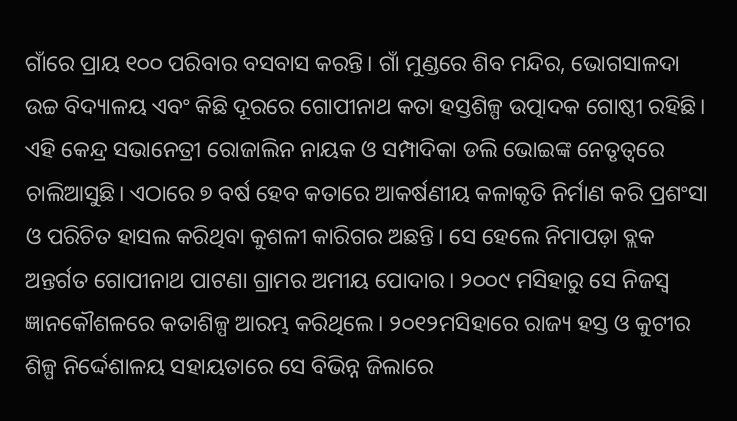ଗାଁରେ ପ୍ରାୟ ୧୦୦ ପରିବାର ବସବାସ କରନ୍ତି। ଗାଁ ମୁଣ୍ଡରେ ଶିବ ମନ୍ଦିର, ଭୋଗସାଳଦା ଉଚ୍ଚ ବିଦ୍ୟାଳୟ ଏବଂ କିଛି ଦୂରରେ ଗୋପୀନାଥ କତା ହସ୍ତଶିଳ୍ପ ଉତ୍ପାଦକ ଗୋଷ୍ଠୀ ରହିଛି। ଏହି କେନ୍ଦ୍ର ସଭାନେତ୍ରୀ ରୋଜାଲିନ ନାୟକ ଓ ସମ୍ପାଦିକା ଡଲି ଭୋଇଙ୍କ ନେତୃତ୍ୱରେ ଚାଲିଆସୁଛି। ଏଠାରେ ୭ ବର୍ଷ ହେବ କତାରେ ଆକର୍ଷଣୀୟ କଳାକୃତି ନିର୍ମାଣ କରି ପ୍ରଶଂସା ଓ ପରିଚିତ ହାସଲ କରିଥିବା କୁଶଳୀ କାରିଗର ଅଛନ୍ତି। ସେ ହେଲେ ନିମାପଡ଼ା ବ୍ଲକ ଅନ୍ତର୍ଗତ ଗୋପୀନାଥ ପାଟଣା ଗ୍ରାମର ଅମୀୟ ପୋଦାର। ୨୦୦୯ ମସିହାରୁ ସେ ନିଜସ୍ବ ଜ୍ଞାନକୌଶଳରେ କତାଶିଳ୍ପ ଆରମ୍ଭ କରିଥିଲେ। ୨୦୧୨ମସିହାରେ ରାଜ୍ୟ ହସ୍ତ ଓ କୁଟୀର ଶିଳ୍ପ ନିର୍ଦ୍ଦେଶାଳୟ ସହାୟତାରେ ସେ ବିଭିନ୍ନ ଜିଲାରେ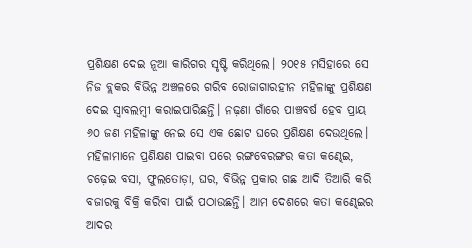ପ୍ରଶିକ୍ଷଣ ଦେଇ ନୂଆ କାରିଗର ସୃଷ୍ଟି କରିଥିଲେ। ୨୦୧୫ ମସିହାରେ ସେ ନିଜ ବ୍ଲକର ବିଭିନ୍ନ ଅଞ୍ଚଳରେ ଗରିବ ରୋଜାଗାରହୀନ ମହିଳାଙ୍କୁ ପ୍ରଶିକ୍ଷଣ ଦେଇ ସ୍ବାବଲମ୍ବୀ କରାଇପାରିଛନ୍ତି। ନଢ଼ଣା ଗାଁରେ ପାଞ୍ଚବର୍ଷ ହେବ ପ୍ରାୟ ୬୦ ଜଣ ମହିଳାଙ୍କୁ ନେଇ ସେ ଏକ ଛୋଟ ଘରେ ପ୍ରଶିକ୍ଷଣ ଦେଉଥିଲେ। ମହିଳାମାନେ ପ୍ରଣିକ୍ଷଣ ପାଇବା ପରେ ରଙ୍ଗବେରଙ୍ଗର କତା କଣ୍ଢେଇ, ଚଢ଼େଇ ବସା, ଫୁଲତୋଡ଼ା, ଘର, ବିଭିନ୍ନ ପ୍ରକାର ଗଛ ଆଦି ତିଆରି କରି ବଜାରକୁ ବିକ୍ରି କରିବା ପାଇଁ ପଠାଉଛନ୍ତି। ଆମ ଦେଶରେ କତା କଣ୍ଢେଇର ଆଦର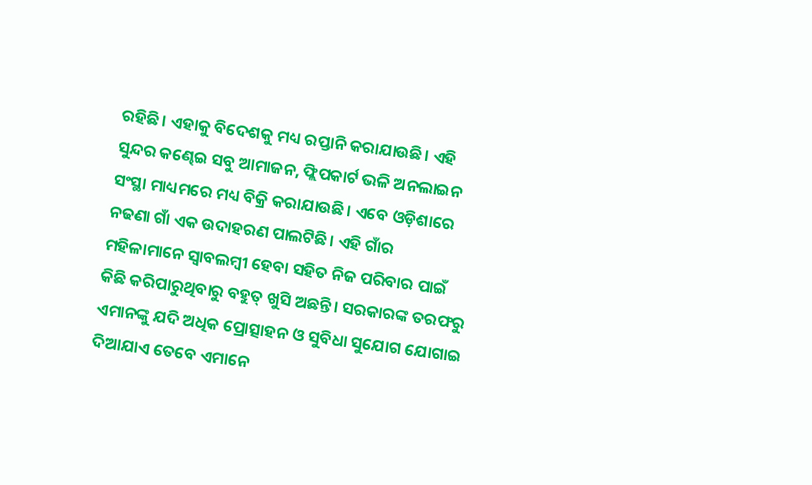ରହିଛି। ଏହାକୁ ବିଦେଶକୁ ମଧ୍ୟ ରପ୍ତାନି କରାଯାଉଛି। ଏହି ସୁନ୍ଦର କଣ୍ଢେଇ ସବୁ ଆମାଜନ, ଫ୍ଲିପକାର୍ଟ ଭଳି ଅନଲାଇନ ସଂସ୍ଥା ମାଧ୍ୟମରେ ମଧ୍ୟ ବିକ୍ରି କରାଯାଉଛି। ଏବେ ଓଡ଼ିଶାରେ ନଢଣା ଗାଁ ଏକ ଉଦାହରଣ ପାଲଟିଛି। ଏହି ଗାଁର ମହିଳାମାନେ ସ୍ବାବଲମ୍ବୀ ହେବା ସହିତ ନିଜ ପରିବାର ପାଇଁ କିଛି କରିପାରୁଥିବାରୁ ବହୁତ୍ ଖୁସି ଅଛନ୍ତି। ସରକାରଙ୍କ ତରଫରୁ ଏମାନଙ୍କୁ ଯଦି ଅଧିକ ପ୍ରୋତ୍ସାହନ ଓ ସୁବିଧା ସୁଯୋଗ ଯୋଗାଇ ଦିଆଯାଏ ତେବେ ଏମାନେ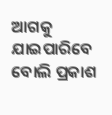ଆଗକୁ ଯାଇପାରିବେ ବୋଲି ପ୍ରକାଶ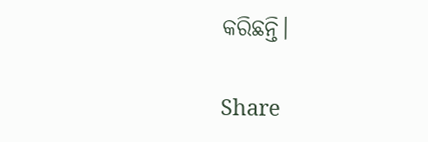କରିଛନ୍ତି।

Share